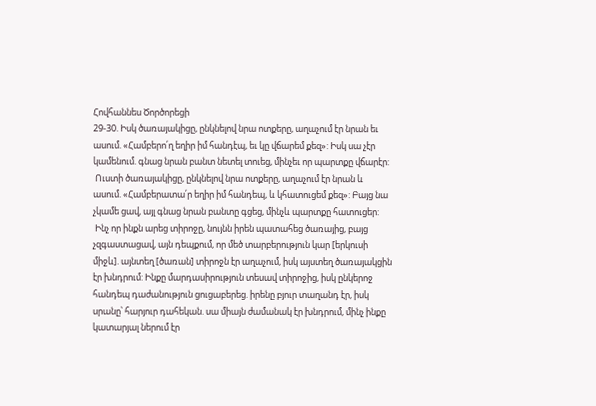Հովհաննես Ծործորեցի
29-30. Իսկ ծառայակիցը, ընկնելով նրա ոտքերը, աղաչում էր նրան եւ ասում. «Համբերո՛ղ եղիր իմ հանդէպ, եւ կը վճարեմ քեզ»: Իսկ սա չէր կամենում. գնաց նրան բանտ նետել տուեց, մինչեւ որ պարտքը վճարէր:
 Ուստի ծառայակիցը, ընկնելով նրա ոտքերը, աղաչում էր նրան և ասում. «Համբերատա՛ր եղիր իմ հանդեպ, և կհատուցեմ քեզ»: Բայց նա չկամե ցավ, այլ գնաց նրան բանտը գցեց, մինչև պարտքը հատուցեր:
 Ինչ որ ինքն արեց տիրոջը, նույնն իրեն պատահեց ծառայից, բայց չզգաստացավ, այն դեպքում, որ մեծ տարբերություն կար [երկուսի միջև]. այնտեղ [ծառան] տիրոջն էր աղաչում, իսկ այստեղ ծառայակցին էր խնդրում: Ինքը մարդասիրություն տեսավ տիրոջից, իսկ ընկերոջ հանդեպ դաժանություն ցուցաբերեց. իրենը բյուր տաղանդ էր, իսկ սրանը՝ հարյուր դահեկան. սա միայն ժամանակ էր խնդրում, մինչ ինքը կատարյալ ներում էր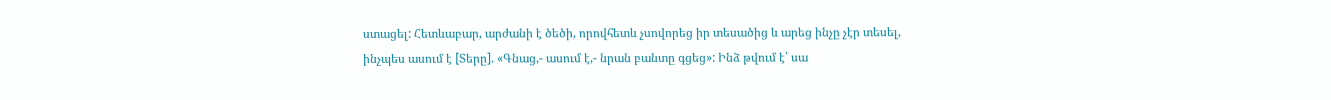ստացել: Հետևաբար, արժանի է ծեծի, որովհետև չսովորեց իր տեսածից և արեց ինչը չէր տեսել, ինչպես ասում է [Տերը]. «Գնաց,- ասում է,- նրան բանտը գցեց»: Ինձ թվում է՝ սա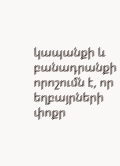կապանքի և բանադրանքի որոշումն է, որ եղբայրների փոքր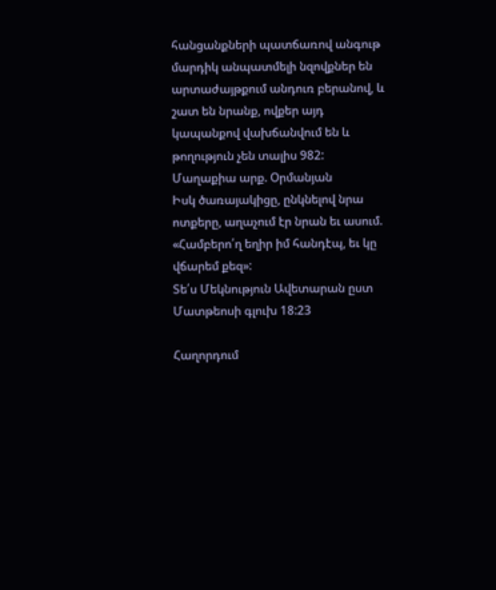հանցանքների պատճառով անգութ մարդիկ անպատմելի նզովքներ են արտաժայթքում անդուռ բերանով, և շատ են նրանք, ովքեր այդ կապանքով վախճանվում են և թողություն չեն տալիս 982:
Մաղաքիա արք. Օրմանյան
Իսկ ծառայակիցը, ընկնելով նրա ոտքերը, աղաչում էր նրան եւ ասում. «Համբերո՛ղ եղիր իմ հանդէպ, եւ կը վճարեմ քեզ»:
Տե՛ս Մեկնություն Ավետարան ըստ Մատթեոսի գլուխ 18:23

Հաղորդում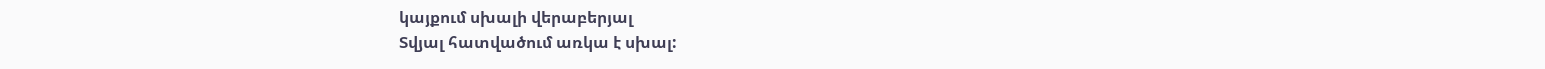կայքում սխալի վերաբերյալ
Տվյալ հատվածում առկա է սխալ: